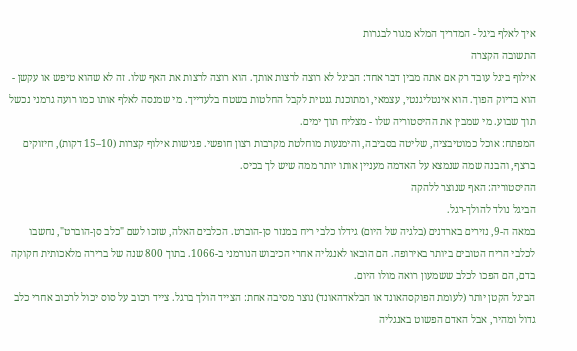איך לאלף ביגל - המדריך המלא מגור לבגרות
התשובה הקצרה
אילוף ביגל עובד רק אם אתה מבין דבר אחד: הביגל לא רוצה לרצות אותך. הוא רוצה לרצות את האף שלו. זה לא שהוא טיפש או עקשן - הוא בדיוק הפוך. הוא אינטליגנטי, עצמאי, ומתוכנת גנטית לקבל החלטות בשטח בלעדייך. מי שמנסה לאלף אותו כמו רועה גרמני נכשל תוך שבוע. מי שמבין את ההיסטוריה שלו - מצליח תוך ימים.
המפתח: אוכל כמוטיבציה, שליטה בסביבה, והימנעות מוחלטת מקרבות רצון חופשי. פגישות אילוף קצרות (10–15 דקות), חיזוקים ברצף, והבנה שמה שנמצא על האדמה מעניין אותו יותר ממה שיש לך בכיס.
ההיסטוריה: האף שנוצר ללהקה
הביגל נולד להולך-רגל.
במאה ה-9, נזירים בארדנים (בלגיה של היום) גידלו כלבי ריח במנזר סן-הוברט. הכלבים האלה, שזכו לשם "כלב סן-הוברט", נחשבו לכלבי הריח הטובים ביותר באירופה. הם הובאו לאנגליה אחרי הכיבוש הנורמני ב-1066. בתוך 800 שנה של ברירה מלאכותית חקוקה בדם, הם הפכו לכלב ששמעון רואה מולו היום.
הביגל הקטן יותר (לעומת הפוקסהאונד או הבלאדהאונד) נוצר מסיבה אחת: הצייד הולך ברגל. צייד רכוב על סוס יכול לרכוב אחרי כלב גדול ומהיר, אבל האדם הפשוט באנגליה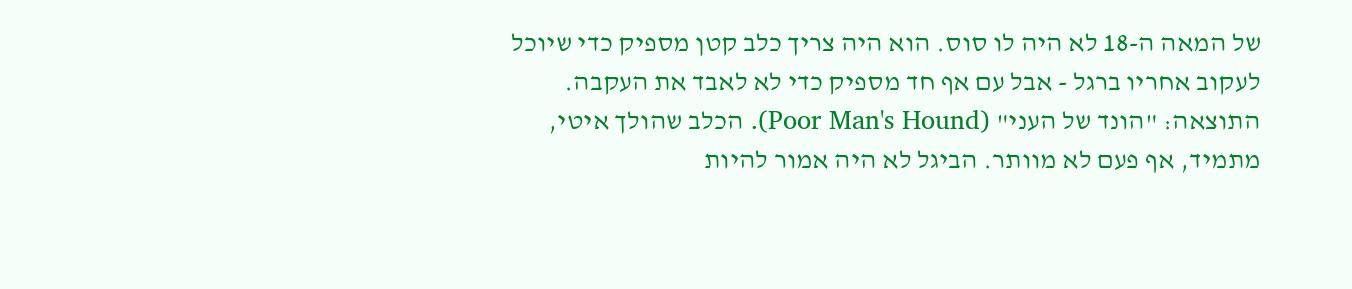של המאה ה-18 לא היה לו סוס. הוא היה צריך כלב קטן מספיק כדי שיוכל לעקוב אחריו ברגל - אבל עם אף חד מספיק כדי לא לאבד את העקבה.
התוצאה: "הונד של העני" (Poor Man's Hound). הכלב שהולך איטי, מתמיד, אף פעם לא מוותר. הביגל לא היה אמור להיות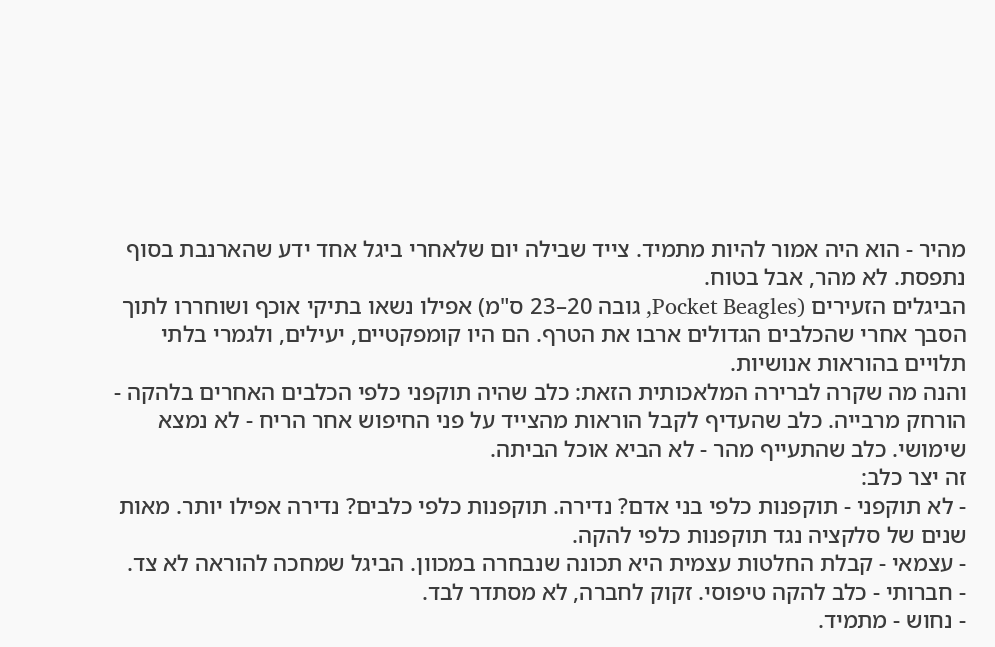מהיר - הוא היה אמור להיות מתמיד. צייד שבילה יום שלאחרי ביגל אחד ידע שהארנבת בסוף נתפסת. לא מהר, אבל בטוח.
הביגלים הזעירים (Pocket Beagles, גובה 20–23 ס"מ) אפילו נשאו בתיקי אוכף ושוחררו לתוך הסבך אחרי שהכלבים הגדולים ארבו את הטרף. הם היו קומפקטיים, יעילים, ולגמרי בלתי תלויים בהוראות אנושיות.
והנה מה שקרה לברירה המלאכותית הזאת: כלב שהיה תוקפני כלפי הכלבים האחרים בלהקה - הורחק מרבייה. כלב שהעדיף לקבל הוראות מהצייד על פני החיפוש אחר הריח - לא נמצא שימושי. כלב שהתעייף מהר - לא הביא אוכל הביתה.
זה יצר כלב:
- לא תוקפני - תוקפנות כלפי בני אדם? נדירה. תוקפנות כלפי כלבים? נדירה אפילו יותר. מאות שנים של סלקציה נגד תוקפנות כלפי להקה.
- עצמאי - קבלת החלטות עצמית היא תכונה שנבחרה במכוון. הביגל שמחכה להוראה לא צד.
- חברותי - כלב להקה טיפוסי. זקוק לחברה, לא מסתדר לבד.
- נחוש - מתמיד.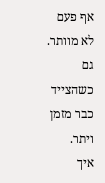אף פעם לא מוותר. גם כשהצייד כבר מזמן ויתר.
איך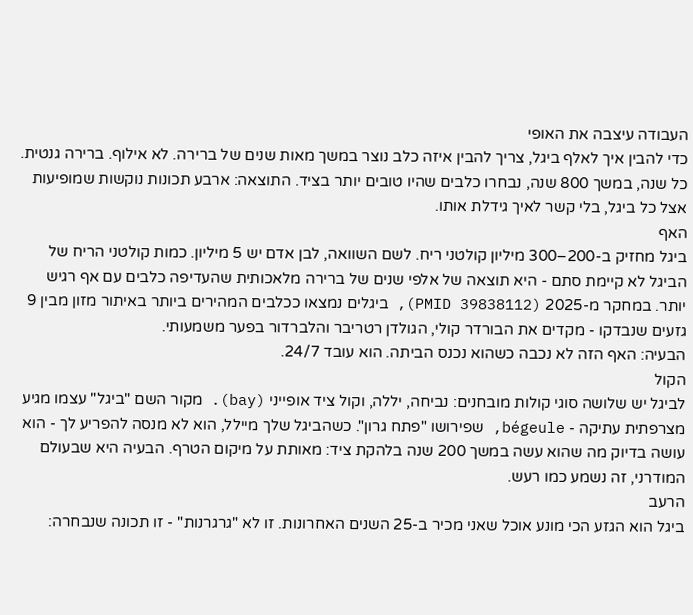העבודה עיצבה את האופי
כדי להבין איך לאלף ביגל, צריך להבין איזה כלב נוצר במשך מאות שנים של ברירה. לא אילוף. ברירה גנטית. כל שנה, במשך 800 שנה, נבחרו כלבים שהיו טובים יותר בציד. התוצאה: ארבע תכונות נוקשות שמופיעות אצל כל ביגל, בלי קשר לאיך גידלת אותו.
האף
ביגל מחזיק ב-200–300 מיליון קולטני ריח. לשם השוואה, לבן אדם יש 5 מיליון. כמות קולטני הריח של הביגל לא קיימת סתם - היא תוצאה של אלפי שנים של ברירה מלאכותית שהעדיפה כלבים עם אף רגיש יותר. במחקר מ-2025 (PMID 39838112), ביגלים נמצאו ככלבים המהירים ביותר באיתור מזון מבין 9 גזעים שנבדקו - מקדים את הבורדר קולי, הגולדן רטריבר והלברדור בפער משמעותי.
הבעיה: האף הזה לא נכבה כשהוא נכנס הביתה. הוא עובד 24/7.
הקול
לביגל יש שלושה סוגי קולות מובחנים: נביחה, יללה, וקול ציד אופייני (bay). מקור השם "ביגל" עצמו מגיע מצרפתית עתיקה - bégeule, שפירושו "פתח גרון". כשהביגל שלך מיילל, הוא לא מנסה להפריע לך - הוא עושה בדיוק מה שהוא עשה במשך 200 שנה בלהקת ציד: מאותת על מיקום הטרף. הבעיה היא שבעולם המודרני, זה נשמע כמו רעש.
הרעב
ביגל הוא הגזע הכי מונע אוכל שאני מכיר ב-25 השנים האחרונות. זו לא "גרגרנות" - זו תכונה שנבחרה: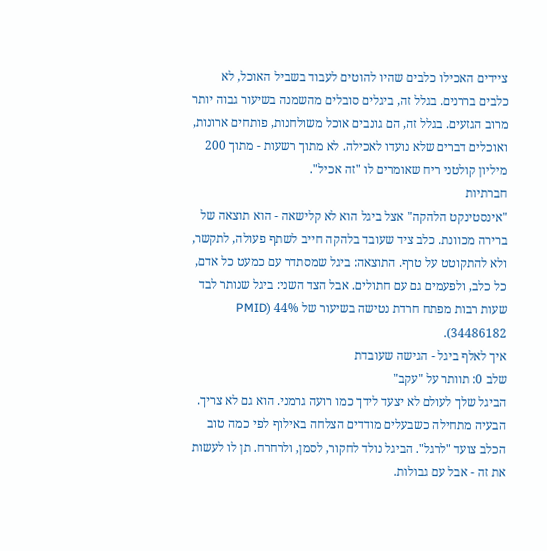ציידים האכילו כלבים שהיו להוטים לעבוד בשביל האוכל, לא כלבים בררנים. בגלל זה, ביגלים סובלים מהשמנה בשיעור גבוה יותר מרוב הגזעים. בגלל זה, הם גונבים אוכל משולחנות, פותחים ארונות, ואוכלים דברים שלא נועדו לאכילה. לא מתוך רשעות - מתוך 200 מיליון קולטני ריח שאומרים לו "זה אכיל".
חברתיות
"אינסטינקט הלהקה" אצל ביגל הוא לא קלישאה - הוא תוצאה של ברירה מכוונת. כלב ציד שעובד בלהקה חייב לשתף פעולה, לתקשר, ולא להתקוטט על טרף. התוצאה: ביגל שמסתדר עם כמעט כל אדם, כל כלב, ולפעמים גם עם חתולים. אבל הצד השני: ביגל שנותר לבד שעות רבות מפתח חרדת נטישה בשיעור של 44% (PMID 34486182).
איך לאלף ביגל - הגישה שעובדת
שלב 0: תוותר על "עקב"
הביגל שלך לעולם לא יצעד לידך כמו רועה גרמני. הוא גם לא צריך. הבעיה מתחילה כשבעלים מודדים הצלחה באילוף לפי כמה טוב הכלב צועד "לרגל". הביגל נולד לחקור, לסמן, ולרחרח. תן לו לעשות את זה - אבל עם גבולות.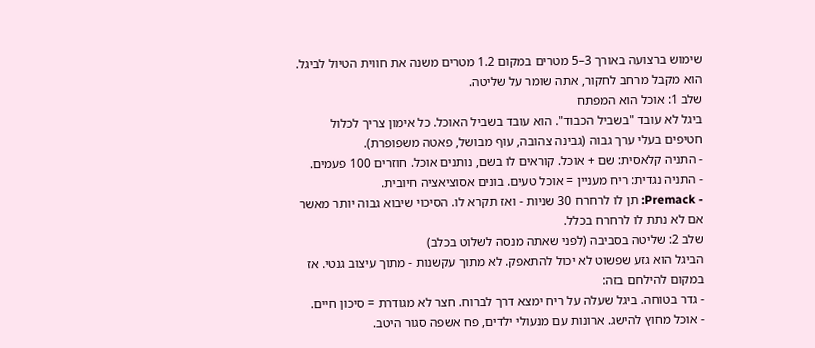שימוש ברצועה באורך 3–5 מטרים במקום 1.2 מטרים משנה את חווית הטיול לביגל. הוא מקבל מרחב לחקור, אתה שומר על שליטה.
שלב 1: אוכל הוא המפתח
ביגל לא עובד "בשביל הכבוד". הוא עובד בשביל האוכל. כל אימון צריך לכלול חטיפים בעלי ערך גבוה (גבינה צהובה, עוף מבושל, פאטה משפופרת).
- התניה קלאסית: שם + אוכל. קוראים לו בשם, נותנים אוכל. חוזרים 100 פעמים.
- התניה נגדית: ריח מעניין = אוכל טעים. בונים אסוציאציה חיובית.
- Premack: תן לו לרחרח 30 שניות - ואז תקרא לו. הסיכוי שיבוא גבוה יותר מאשר אם לא נתת לו לרחרח בכלל.
שלב 2: שליטה בסביבה (לפני שאתה מנסה לשלוט בכלב)
הביגל הוא גזע שפשוט לא יכול להתאפק. לא מתוך עקשנות - מתוך עיצוב גנטי. אז במקום להילחם בזה:
- גדר בטוחה. ביגל שעלה על ריח ימצא דרך לברוח. חצר לא מגודרת = סיכון חיים.
- אוכל מחוץ להישג. ארונות עם מנעולי ילדים, פח אשפה סגור היטב.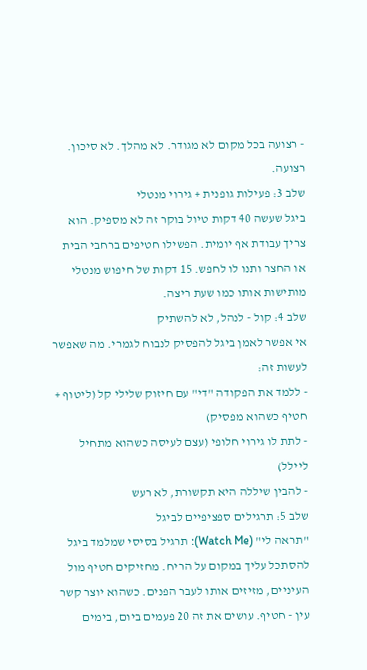- רצועה בכל מקום לא מגודר. לא מהלך. לא סיכון. רצועה.
שלב 3: פעילות גופנית + גירוי מנטלי
ביגל שעשה 40 דקות טיול בוקר זה לא מספיק. הוא צריך עבודת אף יומית. הפשילו חטיפים ברחבי הבית או החצר ותנו לו לחפש. 15 דקות של חיפוש מנטלי מותישות אותו כמו שעת ריצה.
שלב 4: קול - לנהל, לא להשתיק
אי אפשר לאמן ביגל להפסיק לנבוח לגמרי. מה שאפשר לעשות זה:
- ללמד את הפקודה "די" עם חיזוק שלילי קל (ליטוף + חטיף כשהוא מפסיק)
- לתת לו גירוי חלופי (עצם לעיסה כשהוא מתחיל ליילל)
- להבין שיללה היא תקשורת, לא רעש
שלב 5: תרגילים ספציפיים לביגל
"תראה לי" (Watch Me): תרגיל בסיסי שמלמד ביגל להסתכל עליך במקום על הריח. מחזיקים חטיף מול העיניים, מזיזים אותו לעבר הפנים. כשהוא יוצר קשר עין - חטיף. עושים את זה 20 פעמים ביום, בימים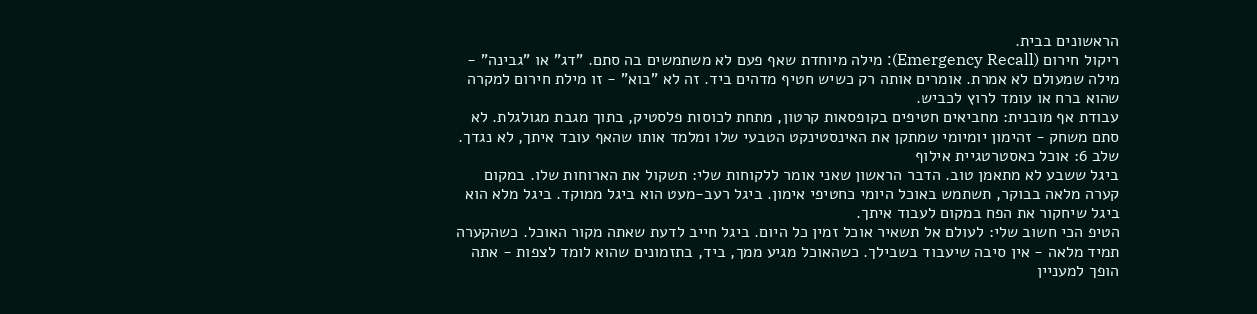הראשונים בבית.
ריקול חירום (Emergency Recall): מילה מיוחדת שאף פעם לא משתמשים בה סתם. "דג" או "גבינה" - מילה שמעולם לא אמרת. אומרים אותה רק כשיש חטיף מדהים ביד. זה לא "בוא" - זו מילת חירום למקרה שהוא ברח או עומד לרוץ לכביש.
עבודת אף מובנית: מחביאים חטיפים בקופסאות קרטון, מתחת לכוסות פלסטיק, בתוך מגבת מגולגלת. לא סתם משחק - זהימון יומיומי שמתקן את האינסטינקט הטבעי שלו ומלמד אותו שהאף עובד איתך, לא נגדך.
שלב 6: אוכל כאסטרטגיית אילוף
ביגל ששבע לא מתאמן טוב. הדבר הראשון שאני אומר ללקוחות שלי: תשקול את הארוחות שלו. במקום קערה מלאה בבוקר, תשתמש באוכל היומי כחטיפי אימון. ביגל רעב-מעט הוא ביגל ממוקד. ביגל מלא הוא ביגל שיחקור את הפח במקום לעבוד איתך.
הטיפ הכי חשוב שלי: לעולם אל תשאיר אוכל זמין כל היום. ביגל חייב לדעת שאתה מקור האוכל. כשהקערה תמיד מלאה - אין סיבה שיעבוד בשבילך. כשהאוכל מגיע ממך, ביד, בתזמונים שהוא לומד לצפות - אתה הופך למעניין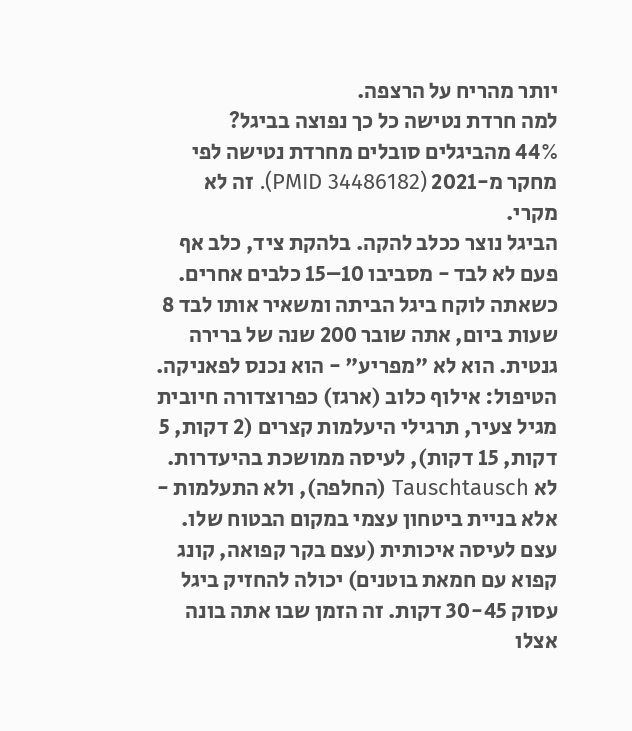יותר מהריח על הרצפה.
למה חרדת נטישה כל כך נפוצה בביגל?
44% מהביגלים סובלים מחרדת נטישה לפי מחקר מ-2021 (PMID 34486182). זה לא מקרי.
הביגל נוצר ככלב להקה. בלהקת ציד, כלב אף פעם לא לבד - מסביבו 10–15 כלבים אחרים. כשאתה לוקח ביגל הביתה ומשאיר אותו לבד 8 שעות ביום, אתה שובר 200 שנה של ברירה גנטית. הוא לא "מפריע" - הוא נכנס לפאניקה.
הטיפול: אילוף כלוב (ארגז) כפרוצדורה חיובית מגיל צעיר, תרגילי היעלמות קצרים (2 דקות, 5 דקות, 15 דקות), לעיסה ממושכת בהיעדרות. לא Tauschtausch (החלפה), ולא התעלמות - אלא בניית ביטחון עצמי במקום הבטוח שלו.
עצם לעיסה איכותית (עצם בקר קפואה, קונג קפוא עם חמאת בוטנים) יכולה להחזיק ביגל עסוק 30-45 דקות. זה הזמן שבו אתה בונה אצלו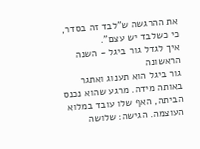את ההרגשה ש"לבד זה בסדר, כי כשלבד יש עצם".
איך לגדל גור ביגל - השנה הראשונה
גור ביגל הוא תענוג ואתגר באותה מידה. מרגע שהוא נכנס הביתה, האף שלו עובד במלוא העוצמה. הגישה: שלושה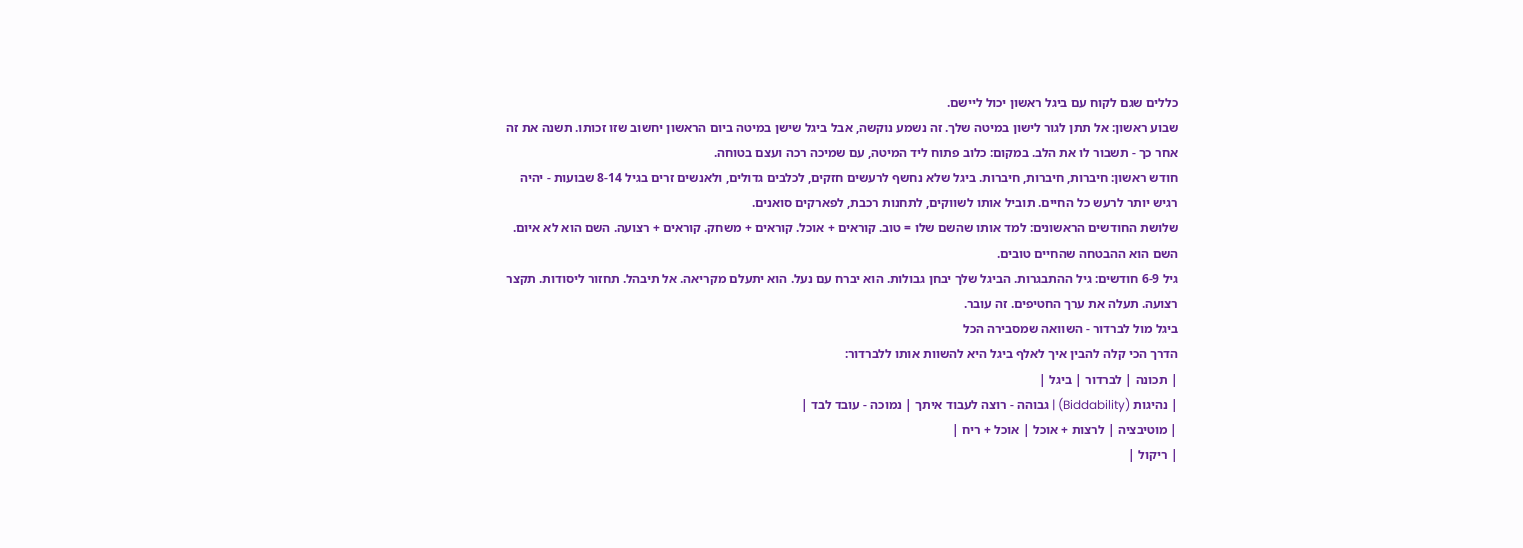כללים שגם לקוח עם ביגל ראשון יכול ליישם.
שבוע ראשון: אל תתן לגור לישון במיטה שלך. זה נשמע נוקשה, אבל ביגל שישן במיטה ביום הראשון יחשוב שזו זכותו. תשנה את זה אחר כך - תשבור לו את הלב. במקום: כלוב פתוח ליד המיטה, עם שמיכה רכה ועצם בטוחה.
חודש ראשון: חיברות, חיברות, חיברות. ביגל שלא נחשף לרעשים חזקים, לכלבים גדולים, ולאנשים זרים בגיל 8-14 שבועות - יהיה רגיש יותר לרעש כל החיים. תוביל אותו לשווקים, לתחנות רכבת, לפארקים סואנים.
שלושת החודשים הראשונים: למד אותו שהשם שלו = טוב. קוראים + אוכל. קוראים + משחק. קוראים + רצועה. השם הוא לא איום. השם הוא ההבטחה שהחיים טובים.
גיל 6-9 חודשים: גיל ההתבגרות. הביגל שלך יבחן גבולות. הוא יברח עם נעל. הוא יתעלם מקריאה. אל תיבהל. תחזור ליסודות. תקצר רצועה. תעלה את ערך החטיפים. זה עובר.
ביגל מול לברדור - השוואה שמסבירה הכל
הדרך הכי קלה להבין איך לאלף ביגל היא להשוות אותו ללברדור:
| תכונה | לברדור | ביגל |
| נהיגות (Biddability) | גבוהה - רוצה לעבוד איתך | נמוכה - עובד לבד |
| מוטיבציה | לרצות + אוכל | אוכל + ריח |
| ריקול |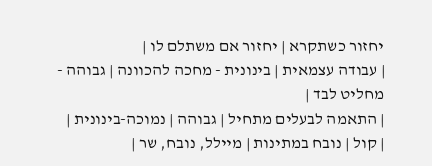יחזור כשתקרא | יחזור אם משתלם לו |
| עבודה עצמאית | בינונית - מחכה להכוונה | גבוהה - מחליט לבד |
| התאמה לבעלים מתחיל | גבוהה | נמוכה-בינונית |
| קול | נובח במתינות | מיילל, נובח, שר |